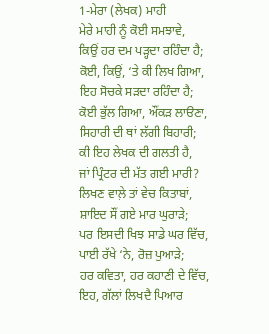1-ਮੇਰਾ (ਲੇਖਕ) ਮਾਹੀ
ਮੇਰੇ ਮਾਹੀ ਨੂੰ ਕੋਈ ਸਮਝਾਵੇ,
ਕਿਉਂ ਹਰ ਦਮ ਪੜ੍ਹਦਾ ਰਹਿੰਦਾ ਹੈ;
ਕੋਈ, ਕਿਉਂ, ‘ਤੇ ਕੀ ਲਿਖ ਗਿਆ,
ਇਹ ਸੋਚਕੇ ਸੜਦਾ ਰਹਿੰਦਾ ਹੈ;
ਕੋਈ ਭੁੱਲ ਗਿਆ, ਔਂਕੜ ਲਾੳਣਾ,
ਸਿਹਾਰੀ ਦੀ ਥਾਂ ਲੱਗੀ ਬਿਹਾਰੀ;
ਕੀ ਇਹ ਲੇਖਕ ਦੀ ਗਲਤੀ ਹੈ,
ਜਾਂ ਪ੍ਰਿੰਟਰ ਦੀ ਮੱਤ ਗਈ ਮਾਰੀ?
ਲਿਖਣ ਵਾਲ਼ੇ ਤਾਂ ਵੇਚ ਕਿਤਾਬਾਂ,
ਸ਼ਾਇਦ ਸੌਂ ਗਏ ਮਾਰ ਘੁਰਾੜੇ;
ਪਰ ਇਸਦੀ ਖਿਝ ਸਾਡੇ ਘਰ ਵਿੱਚ,
ਪਾਈ ਰੱਖੇ ‘ਨੇ, ਰੋਜ਼ ਪੁਆੜੇ;
ਹਰ ਕਵਿਤਾ, ਹਰ ਕਹਾਣੀ ਦੇ ਵਿੱਚ,
ਇਹ, ਗੱਲਾਂ ਲਿਖਦੈ ਪਿਆਰ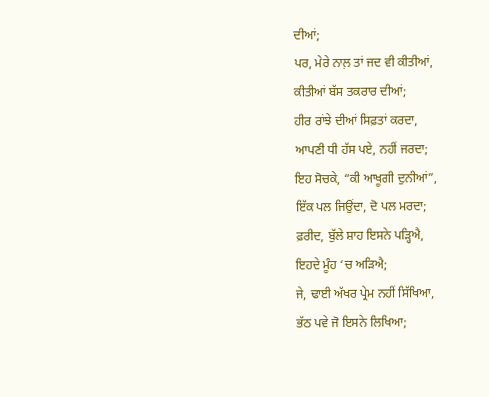ਦੀਆਂ;
ਪਰ, ਮੇਰੇ ਨਾਲ਼ ਤਾਂ ਜਦ ਵੀ ਕੀਤੀਆਂ,
ਕੀਤੀਆਂ ਬੱਸ ਤਕਰਾਰ ਦੀਆਂ;
ਹੀਰ ਰਾਂਝੇ ਦੀਆਂ ਸਿਫ਼ਤਾਂ ਕਰਦਾ,
ਆਪਣੀ ਧੀ ਹੱਸ ਪਏ, ਨਹੀਂ ਜਰਦਾ;
ਇਹ ਸੋਚਕੇ, “ਕੀ ਆਖੂਗੀ ਦੁਨੀਆਂ”,
ਇੱਕ ਪਲ ਜਿਉਂਦਾ, ਦੋ ਪਲ ਮਰਦਾ;
ਫ਼ਰੀਦ, ਬੁੱਲੇ ਸ਼ਾਹ ਇਸਨੇ ਪੜ੍ਹਿਐ,
ਇਹਦੇ ਮੂੰਹ ‘ਚ ਅੜਿਐ;
ਜੇ, ਢਾਈ ਅੱਖਰ ਪ੍ਰੇਮ ਨਹੀਂ ਸਿੱਖਿਆ,
ਭੱਠ ਪਵੇ ਜੋ ਇਸਨੇ ਲਿਖਿਆ;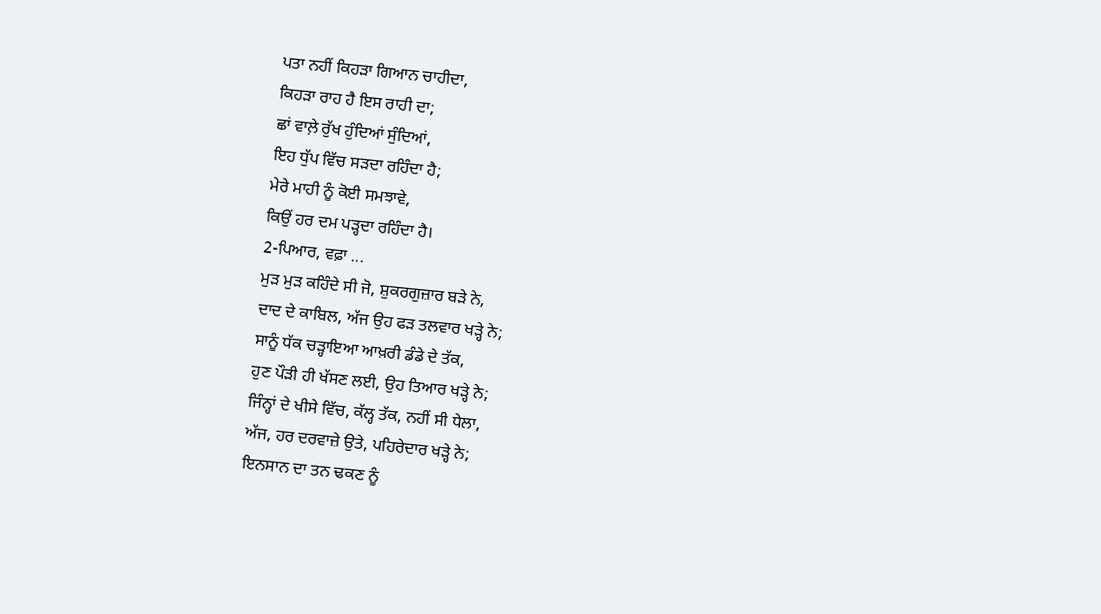ਪਤਾ ਨਹੀਂ ਕਿਹੜਾ ਗਿਆਨ ਚਾਹੀਦਾ,
ਕਿਹੜਾ ਰਾਹ ਹੈ ਇਸ ਰਾਹੀ ਦਾ;
ਛਾਂ ਵਾਲ਼ੇ ਰੁੱਖ ਹੁੰਦਿਆਂ ਸੁੰਦਿਆਂ,
ਇਹ ਧੁੱਪ ਵਿੱਚ ਸੜਦਾ ਰਹਿੰਦਾ ਹੈ;
ਮੇਰੇ ਮਾਹੀ ਨੂੰ ਕੋਈ ਸਮਝਾਵੇ,
ਕਿਉਂ ਹਰ ਦਮ ਪੜ੍ਹਦਾ ਰਹਿੰਦਾ ਹੈ।
2-ਪਿਆਰ, ਵਫ਼ਾ ...
ਮੁੜ ਮੁੜ ਕਹਿੰਦੇ ਸੀ ਜੋ, ਸ਼ੁਕਰਗੁਜ਼ਾਰ ਬੜੇ ਨੇ,
ਦਾਦ ਦੇ ਕਾਬਿਲ, ਅੱਜ ਉਹ ਫੜ ਤਲਵਾਰ ਖੜ੍ਹੇ ਨੇ;
ਸਾਨੂੰ ਧੱਕ ਚੜ੍ਹਾਇਆ ਆਖ਼ਰੀ ਡੰਡੇ ਦੇ ਤੱਕ,
ਹੁਣ ਪੌੜੀ ਹੀ ਖੱਸਣ ਲਈ, ਉਹ ਤਿਆਰ ਖੜ੍ਹੇ ਨੇ;
ਜਿੰਨ੍ਹਾਂ ਦੇ ਖੀਸੇ ਵਿੱਚ, ਕੱਲ੍ਹ ਤੱਕ, ਨਹੀਂ ਸੀ ਧੇਲਾ,
ਅੱਜ, ਹਰ ਦਰਵਾਜ਼ੇ ਉਤੇ, ਪਹਿਰੇਦਾਰ ਖੜ੍ਹੇ ਨੇ;
ਇਨਸਾਨ ਦਾ ਤਨ ਢਕਣ ਨੂੰ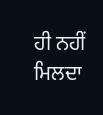ਹੀ ਨਹੀਂ ਮਿਲਦਾ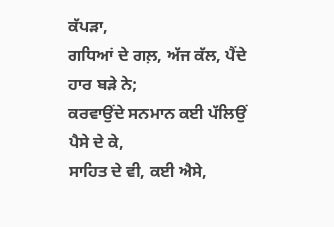ਕੱਪੜਾ,
ਗਧਿਆਂ ਦੇ ਗਲ਼, ਅੱਜ ਕੱਲ, ਪੈਂਦੇ ਹਾਰ ਬੜੇ ਨੇ;
ਕਰਵਾਉਂਦੇ ਸਨਮਾਨ ਕਈ ਪੱਲਿਉਂ ਪੈਸੇ ਦੇ ਕੇ,
ਸਾਹਿਤ ਦੇ ਵੀ, ਕਈ ਐਸੇ,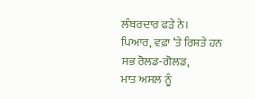ਲੰਬਰਦਾਰ ਫੜੇ ਨੇ।
ਪਿਆਰ, ਵਫ਼ਾ ‘ਤੇ ਰਿਸ਼ਤੇ ਹਨ ਸਭ ਰੋਲਡ-ਗੋਲਡ,
ਮਾਤ ਅਸਲ ਨੂੰ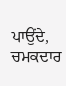ਪਾਉਂਦੇ, ਚਮਕਦਾਰ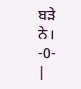ਬੜੇ ਨੇ।
-0-
|